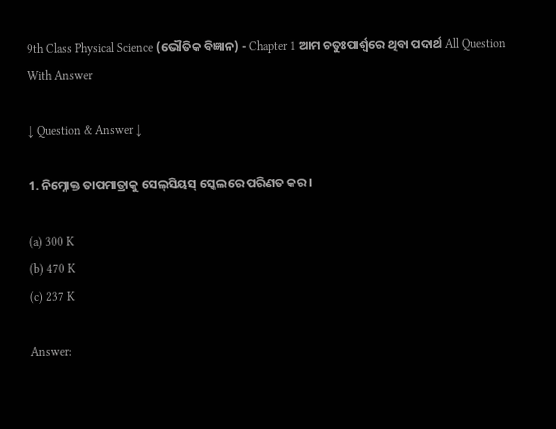9th Class Physical Science (ଭୌତିକ ବିଜ୍ଞାନ) - Chapter 1 ଆମ ଚତୁଃପାର୍ଶ୍ଵରେ ଥିବା ପଦାର୍ଥ All Question With Answer

↓ Question & Answer ↓

1. ନିମ୍ନୋକ୍ତ ତାପମାତ୍ରାକୁ ସେଲ୍‌ସିୟସ୍ ସ୍କେଲରେ ପରିଣତ କର ।

(a) 300 K
(b) 470 K
(c) 237 K

Answer: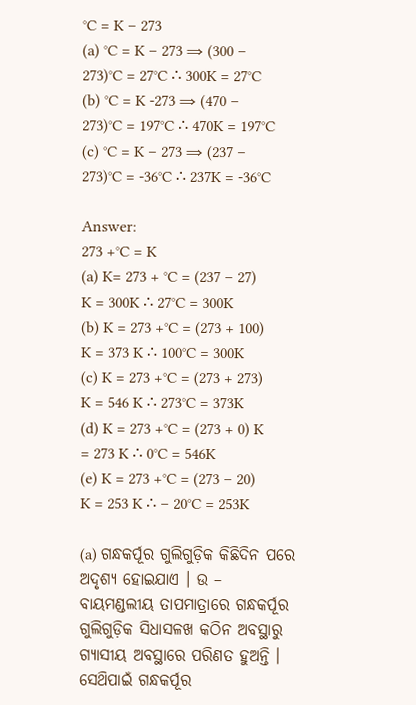°C = K – 273
(a) °C = K – 273 ⇒ (300 – 273)°C = 27°C ∴ 300K = 27°C
(b) °C = K -273 ⇒ (470 – 273)°C = 197°C ∴ 470K = 197°C
(c) °C = K – 273 ⇒ (237 – 273)°C = -36°C ∴ 237K = -36°C

Answer:
273 +°C = K
(a) K= 273 + °C = (237 – 27) K = 300K ∴ 27°C = 300K
(b) K = 273 +°C = (273 + 100) K = 373 K ∴ 100°C = 300K
(c) K = 273 +°C = (273 + 273) K = 546 K ∴ 273°C = 373K
(d) K = 273 +°C = (273 + 0) K = 273 K ∴ 0°C = 546K
(e) K = 273 +°C = (273 – 20) K = 253 K ∴ – 20°C = 253K

(a) ଗନ୍ଧକର୍ପୂର ଗୁଲିଗୁଡ଼ିକ କିଛିଦିନ ପରେ ଅଦୃଶ୍ୟ ହୋଇଯାଏ । ଉ – ବାୟମଣ୍ଡଲୀୟ ତାପମାତ୍ରାରେ ଗନ୍ଧକର୍ପୂର ଗୁଲିଗୁଡ଼ିକ ସିଧାସଳଖ କଠିନ ଅବସ୍ଥାରୁ ଗ୍ୟାସୀୟ ଅବସ୍ଥାରେ ପରିଣତ ହୁଅନ୍ତି । ସେଥ‌ିପାଇଁ ଗନ୍ଧକର୍ପୂର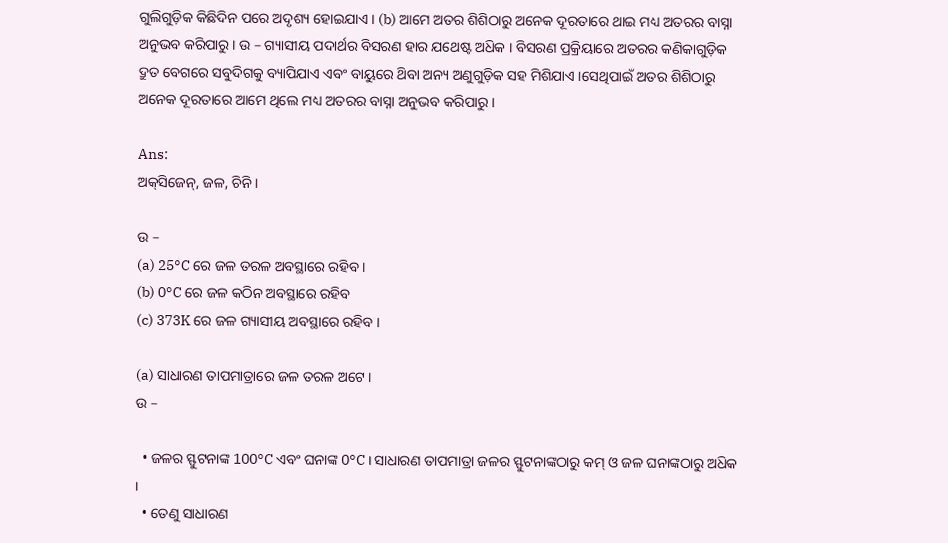ଗୁଲିଗୁଡ଼ିକ କିଛିଦିନ ପରେ ଅଦୃଶ୍ୟ ହୋଇଯାଏ । (b) ଆମେ ଅତର ଶିଶିଠାରୁ ଅନେକ ଦୂରତାରେ ଥାଇ ମଧ୍ୟ ଅତରର ବାସ୍ନା ଅନୁଭବ କରିପାରୁ । ଉ – ଗ୍ୟାସୀୟ ପଦାର୍ଥର ବିସରଣ ହାର ଯଥେଷ୍ଟ ଅଧ‌ିକ । ବିସରଣ ପ୍ରକ୍ରିୟାରେ ଅତରର କଣିକାଗୁଡ଼ିକ ଦ୍ରୁତ ବେଗରେ ସବୁଦିଗକୁ ବ୍ୟାପିଯାଏ ଏବଂ ବାୟୁରେ ଥ‌ିବା ଅନ୍ୟ ଅଣୁଗୁଡ଼ିକ ସହ ମିଶିଯାଏ ।ସେଥିପାଇଁ ଅତର ଶିଶିଠାରୁ ଅନେକ ଦୂରତାରେ ଆମେ ଥିଲେ ମଧ୍ୟ ଅତରର ବାସ୍ନା ଅନୁଭବ କରିପାରୁ ।

Ans:
ଅକ୍‌ସିଜେନ୍, ଜଳ, ଚିନି ।

ଉ –
(a) 25°C ରେ ଜଳ ତରଳ ଅବସ୍ଥାରେ ରହିବ ।
(b) 0°C ରେ ଜଳ କଠିନ ଅବସ୍ଥାରେ ରହିବ
(c) 373K ରେ ଜଳ ଗ୍ୟାସୀୟ ଅବସ୍ଥାରେ ରହିବ ।

(a) ସାଧାରଣ ତାପମାତ୍ରାରେ ଜଳ ତରଳ ଅଟେ ।
ଉ –

  • ଜଳର ସ୍ଫୁଟନାଙ୍କ 100°C ଏବଂ ଘନାଙ୍କ 0°C । ସାଧାରଣ ତାପମାତ୍ରା ଜଳର ସ୍ଫୁଟନାଙ୍କଠାରୁ କମ୍ ଓ ଜଳ ଘନାଙ୍କଠାରୁ ଅଧ‌ିକ ।
  • ତେଣୁ ସାଧାରଣ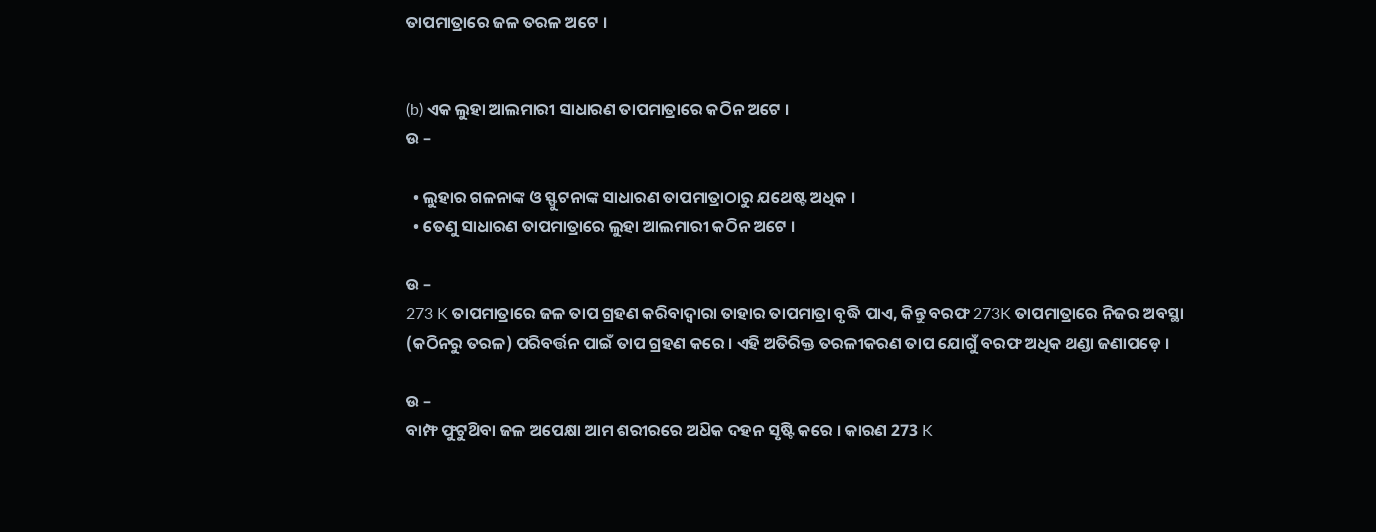ତାପମାତ୍ରାରେ ଜଳ ତରଳ ଅଟେ ।


(b) ଏକ ଲୁହା ଆଲମାରୀ ସାଧାରଣ ତାପମାତ୍ରାରେ କଠିନ ଅଟେ ।
ଉ –

  • ଲୁହାର ଗଳନାଙ୍କ ଓ ସ୍ଫୁଟନାଙ୍କ ସାଧାରଣ ତାପମାତ୍ରାଠାରୁ ଯଥେଷ୍ଟ ଅଧିକ ।
  • ତେଣୁ ସାଧାରଣ ତାପମାତ୍ରାରେ ଲୁହା ଆଲମାରୀ କଠିନ ଅଟେ ।

ଉ –
273 K ତାପମାତ୍ରାରେ ଜଳ ତାପ ଗ୍ରହଣ କରିବାଦ୍ଵାରା ତାହାର ତାପମାତ୍ରା ବୃଦ୍ଧି ପାଏ, କିନ୍ତୁ ବରଫ 273K ତାପମାତ୍ରାରେ ନିଜର ଅବସ୍ଥା (କଠିନରୁ ତରଳ) ପରିବର୍ତ୍ତନ ପାଇଁ ତାପ ଗ୍ରହଣ କରେ । ଏହି ଅତିରିକ୍ତ ତରଳୀକରଣ ତାପ ଯୋଗୁଁ ବରଫ ଅଧିକ ଥଣ୍ଡା ଜଣାପଡ଼େ ।

ଉ –
ବାମ୍ଫ ଫୁଟୁଥ‌ିବା ଜଳ ଅପେକ୍ଷା ଆମ ଶରୀରରେ ଅଧ‌ିକ ଦହନ ସୃଷ୍ଟି କରେ । କାରଣ 273 K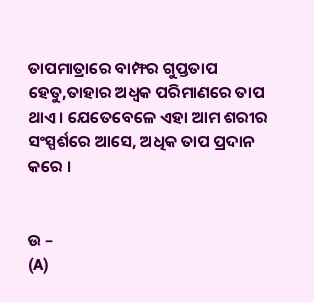ତାପମାତ୍ରାରେ ବାମ୍ଫର ଗୁପ୍ତତାପ ହେତୁ,ତାହାର ଅଧ୍ବକ ପରିମାଣରେ ତାପ ଥାଏ । ଯେତେବେଳେ ଏହା ଆମ ଶରୀର ସଂସ୍ପର୍ଶରେ ଆସେ, ଅଧିକ ତାପ ପ୍ରଦାନ କରେ ।


ଉ –
(A)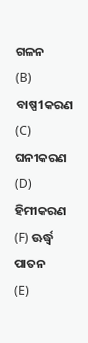ଗଳନ
(B) ବାଷ୍ପ1କରଣ
(C) ଘନୀକରଣ
(D) ହିମୀକରଣ
(F) ଊର୍ଦ୍ଧ୍ବ ପାତନ
(E)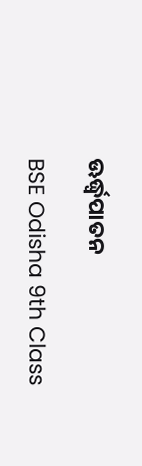ଊର୍ଦ୍ଧ୍ବପାତନ

BSE Odisha 9th Class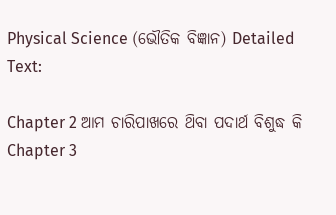Physical Science (ଭୌତିକ ବିଜ୍ଞାନ) Detailed Text:

Chapter 2 ଆମ ଚାରିପାଖରେ ଥ‌ିବା ପଦାର୍ଥ ବିଶୁଦ୍ଧ କି
Chapter 3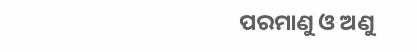ପରମାଣୁ ଓ ଅଣୁ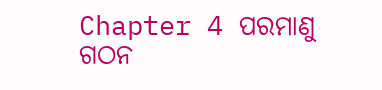Chapter 4 ପରମାଣୁ ଗଠନ